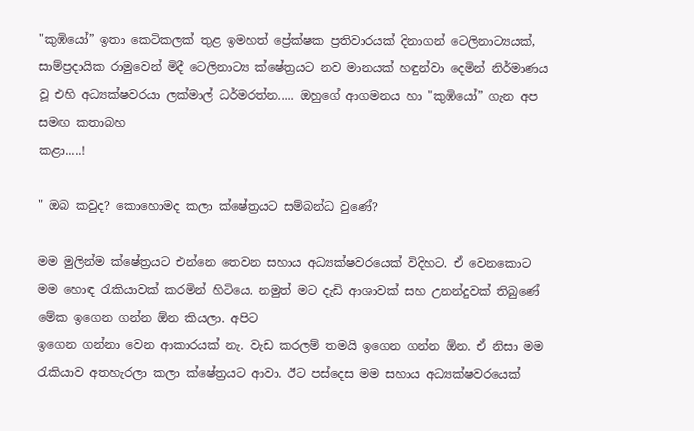"කුඹියෝ” ඉතා කෙටිකලක් තුළ ඉමහත් ප්‍රේක්ෂක ප්‍රතිවාරයක් දිනාගන් ටෙලිනාට්‍යයක්, සාම්ප්‍රදායික රාමුවෙන් මිදී ටෙලිනාට්‍ය ක්ෂේත්‍රයට නව මානයක් හඳුන්වා දෙමින් නිර්මාණය වූ එහි අධ්‍යක්ෂවරයා ලක්මාල් ධර්මරත්න..... ඔහුගේ ආගමනය හා "කුඹියෝ” ගැන අප සමඟ කතාබහ
කළා.....!

" ඔබ කවුද? කොහොමද කලා ක්ෂේත්‍රයට සම්බන්ධ වුණේ?

මම මුලින්ම ක්ෂේත්‍රයට එන්නෙ තෙවන සහාය අධ්‍යක්ෂවරයෙක් විදිහට. ඒ වෙනකොට මම හොඳ රැකියාවක් කරමින් හිටියෙ. නමුත් මට දැඩි ආශාවක් සහ උනන්දුවක් තිබුණේ මේක ඉගෙන ගන්න ඕන කියලා. අපිට
ඉගෙන ගන්නා වෙන ආකාරයක් නැ. වැඩ කරලම් තමයි ඉගෙන ගන්න ඕන. ඒ නිසා මම රැකියාව අතහැරලා කලා ක්ෂේත්‍රයට ආවා. ඊට පස්දෙස මම සහාය අධ්‍යක්ෂවරයෙක්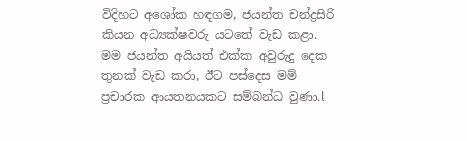විදිහට අශෝක හඳගම, ජයන්ත චන්ද්‍රසිරි කියන අධ්‍යක්ෂවරු යටතේ වැඩ කළා. මම ජයන්ත අයියත් එක්ක අවුරුදු දෙක තුනක් වැඩ කරා, ඊට පස්දෙස මම් ප්‍රචාරක ආයතනයකට සම්බන්ධ වුණා.l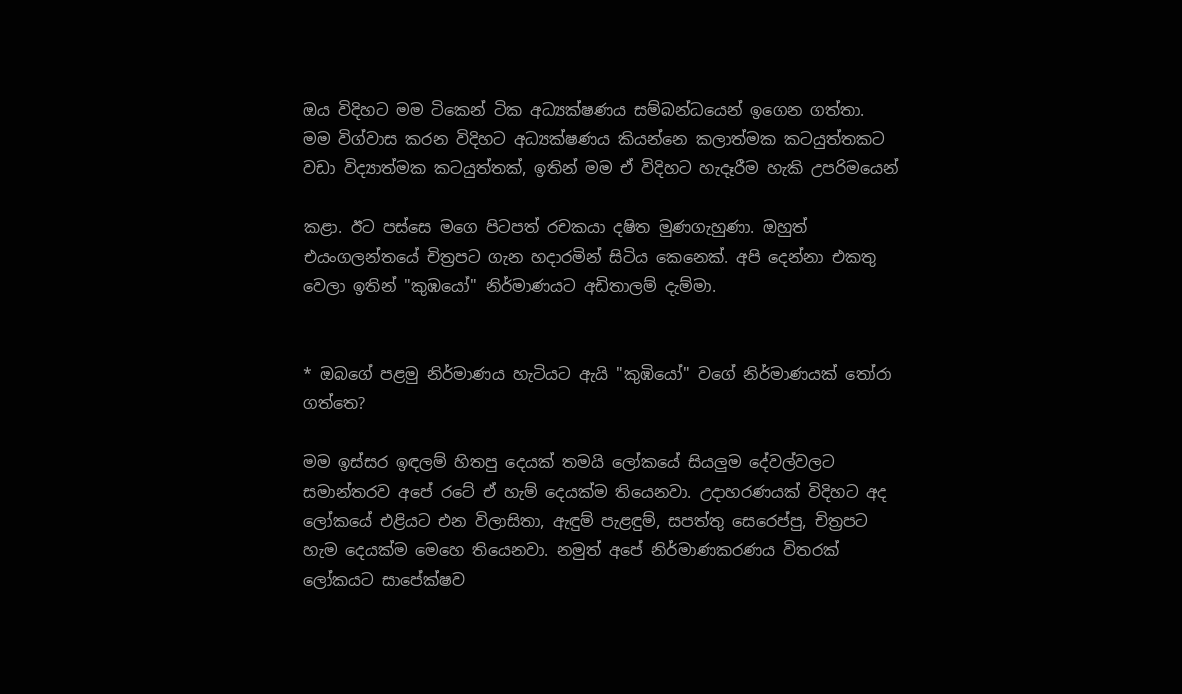ඔය විදිහට මම ටිකෙන් ටික අධ්‍යක්ෂණය සම්බන්ධයෙන් ඉගෙන ගත්තා. මම විග්වාස කරන විදිහට අධ්‍යක්ෂණය කියන්නෙ කලාත්මක කටයුත්තකට වඩා විද්‍යාත්මක කටයුත්තක්, ඉතින් මම ඒ විදිහට හැදෑරීම හැකි උපරිමයෙන්

කළා. ඊට පස්සෙ මගෙ පිටපත් රචකයා දෂිත මුණගැහුණා. ඔහුත් එයංගලන්තයේ චිත්‍රපට ගැන හදාරමින් සිටිය කෙනෙක්. අපි දෙන්නා එකතු වෙලා ඉතින් "කුඹයෝ" නිර්මාණයට අඩිතාලම් දැම්මා.


* ඔබගේ පළමු නිර්මාණය හැටියට ඇයි "කුඹියෝ" වගේ නිර්මාණයක් තෝරා ගත්තෙ?

මම ඉස්සර ඉඳලම් හිතපු දෙයක් තමයි ලෝකයේ සියලුම දේවල්වලට සමාන්තරව අපේ රටේ ඒ හැම් දෙයක්ම තියෙනවා. උදාහරණයක් විදිහට අද ලෝකයේ එළියට එන විලාසිතා, ඇඳුම් පැළඳුම්, සපත්තු සෙරෙප්පු, චිත්‍රපට හැම දෙයක්ම මෙහෙ තියෙනවා. නමුත් අපේ නිර්මාණකරණය විතරක් ලෝකයට සාපේක්ෂව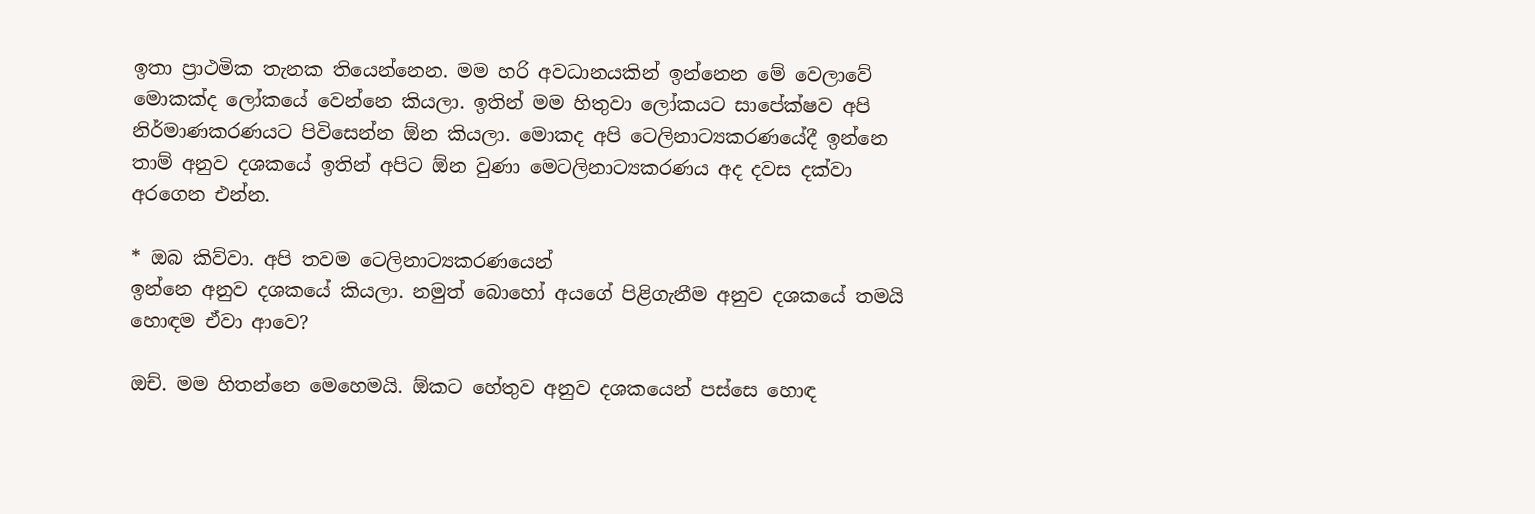ඉතා ප්‍රාථමික තැනක තියෙන්නෙන. මම හරි අවධානයකින් ඉන්නෙන මේ වෙලාවේ මොකක්ද ලෝකයේ වෙන්නෙ කියලා. ඉතින් මම හිතුවා ලෝකයට සාපේක්ෂව අපි නිර්මාණකරණයට පිවිසෙන්න ඕන කියලා. මොකද අපි ටෙලිනාට්‍යකරණයේදී ඉන්නෙ තාම් අනුව දශකයේ ඉතින් අපිට ඕන වුණා මෙටලිනාට්‍යකරණය අද දවස දක්වා අරගෙන එන්න.

* ඔබ කිව්වා. අපි තවම ටෙලිනාට්‍යකරණයෙන්
ඉන්නෙ අනුව දශකයේ කියලා. නමුත් බොහෝ අයගේ පිළිගැනීම අනුව දශකයේ තමයි හොඳම ඒවා ආවෙ?

ඔච්. මම හිතන්නෙ මෙහෙමයි. ඕකට හේතුව අනුව දශකයෙන් පස්සෙ හොඳ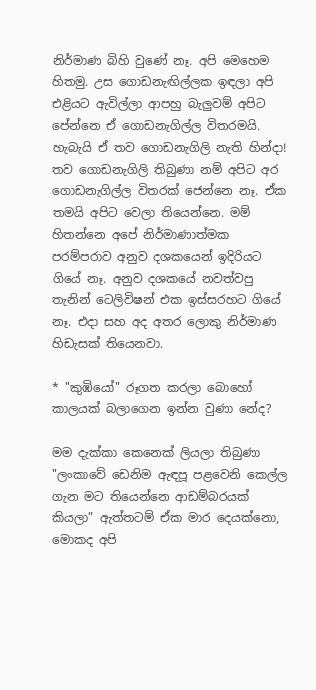නිර්මාණ බිහි වුණේ නෑ. අපි මෙහෙම හිතමු. උස ගොඩනැඟිල්ලක ඉඳලා අපි එළියට ඇවිල්ලා ආපහු බැලුවම් අපිට පේන්නෙ ඒ ගොඩනැගිල්ල විතරමයි. හැබැයි ඒ තව ගොඩනැගිලි නැති හින්දා! තව ගොඩනැගිලි තිබුණා නම් අපිට අර ගොඩනැගිල්ල විතරක් ජෙන්නෙ නෑ. ඒක තමයි අපිට වෙලා තියෙන්නෙ. මම් හිතන්නෙ අපේ නිර්මාණාත්මක පරම්පරාව අනුව දශකයෙන් ඉදිරියට ගියේ නෑ. අනුව දශකයේ නවත්වපු තැනින් ටෙලිවිෂන් එක ඉස්සරහට ගියේ නෑ. එදා සහ අද අතර ලොකු නිර්මාණ හිඩැසක් තියෙනවා.

* "කුඹියෝ" රූගත කරලා බොහෝ කාලයක් බලාගෙන ඉන්න වුණා නේද?

මම දැක්කා කෙනෙක් ලියලා තිබුණා "ලංකාවේ ඩෙනිම ඇඳපූ පළවෙනි කෙල්ල ගැන මට තියෙන්නෙ ආඩම්බරයක් කියලා” ඇත්තටම් ඒක මාර දෙයක්නො, මොකද අපි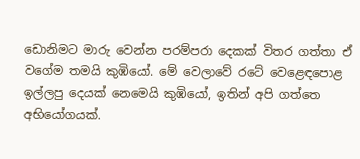ඩොනිමට මාරු වෙන්න පරම්පරා දෙකක් විතර ගත්තා ඒ වගේම තමයි කුඹියෝ. මේ වෙලාවේ රටේ වෙළෙඳපොළ ඉල්ලපු දෙයක් නෙමෙයි කුඹියෝ, ඉතින් අපි ගත්තෙ අභියෝගයක්.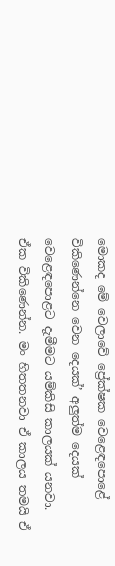මොකද මේ වෙලාවේ ප්‍රේක්ෂක වෙළෙඳපොළේ විකිණෙන්නෙ වෙන දෙයක්’ අලුත්ම දෙයක් වෙළෙඳපොළට දැමීමට යම්කිසි කාලයක් යනවා. ඒක විකිණෙන්න. මං හිතතනවා ඒ කාලය තමයි ඒ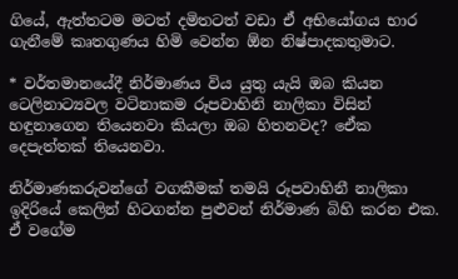ගියේ, ඇත්තටම මටත් දමිතටත් වඩා ඒ අභියෝගය භාර ගැනීමේ කෘතගුණය හිමි වෙන්න ඕන නිෂ්පාදකතුමාට.

* වර්තමානයේදී නිර්මාණය විය යුතු යැයි ඔබ කියන ටෙලිනාට්‍යවල වටිනාකම රූපවාහිනි නාලිකා විසින් හඳුනාගෙන තියෙනවා කියලා ඔබ හිතනවද? ඒෙක දෙපැත්තක් තියෙනවා.

නිර්මාණකරුවන්ගේ වගකීමක් තමයි රූපවාහිනී නාලිකා ඉදිරියේ කෙලින් හිටගන්න පුළුවන් නිර්මාණ බිහි කරන එක. ඒ වගේම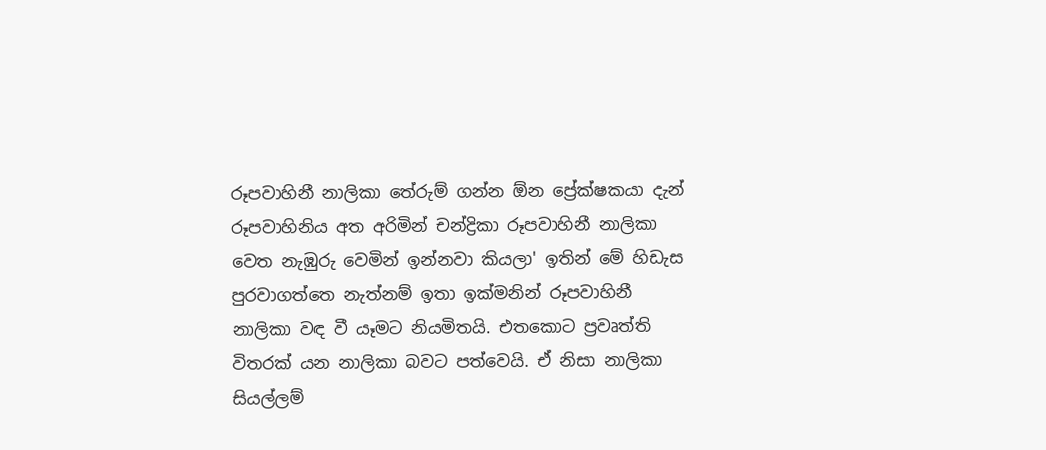රූපවාහිනී නාලිකා තේරුම් ගන්න ඕන ප්‍රේක්ෂකයා දැන්
රූපවාහිනිය අත අරිමින් චන්ද්‍රිකා රූපවාහිනී නාලිකා වෙත නැඹුරු වෙමින් ඉන්නවා කියලා' ඉතින් මේ හිඩැස පුරවාගත්තෙ නැත්නම් ඉතා ඉක්මනින් රූපවාහිනී නාලිකා වඳ වී යෑමට නියමිතයි. එතකොට ප්‍රවෘත්ති විතරක් යන නාලිකා බවට පත්වෙයි. ඒ නිසා නාලිකා සියල්ලම්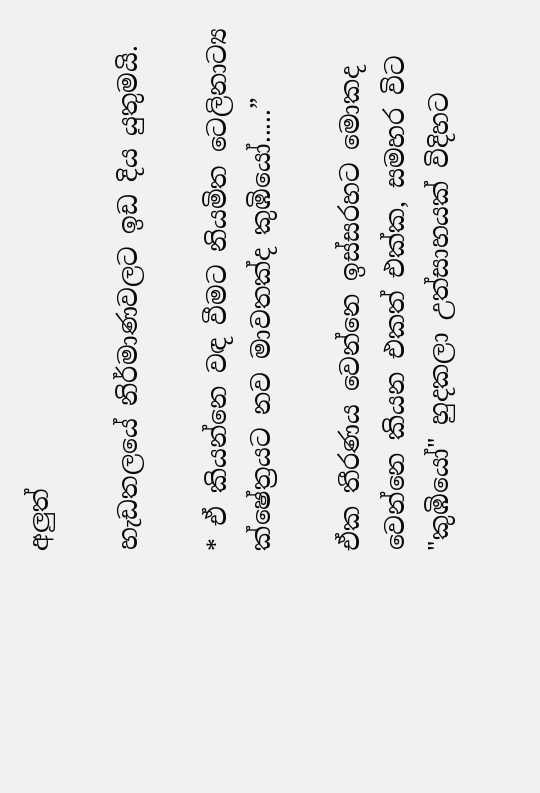අලුත්

හැඩතලයේ නිර්මාණවලට ඉඩ දිය යුතුමයි.

* ඒ කියන්නෙ වඳ වීමට නියමිත ටෙලිනාට්‍ය ක්ෂේත්‍රයට නව මාවතක්ද කුඹියෝ.....”

ඒක තීරණය වෙන්නෙ ඉස්සරහට මොකද වෙන්නෙ කියන එකත් එක්ක, සමහර විට "කුඹියෝ" හුදකලා උත්සාහයක් විදිහට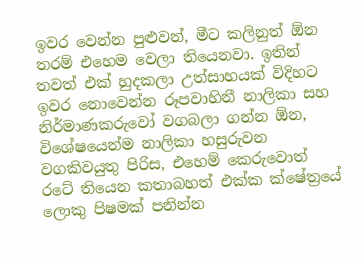ඉවර වෙන්න පුළුවන්, මීට කලිනුත් ඕන තරම් එහෙම වෙලා තියෙනවා. ඉතින් තවත් එක් හුදකලා උත්සාහයක් විදිහට ඉවර නොවෙන්න රූපවාහිනී නාලිකා සහ නිර්මාණකරුවෝ වගබලා ගන්න ඕන, විශේෂයෙන්ම නාලිකා හසුරුවන වගකිවයුතු පිරිස, එහෙම් කෙරුවොත් රටේ තියෙන කතාබහත් එක්ක ක්ෂේත්‍රයේ ලොකු පිෂමක් පනින්න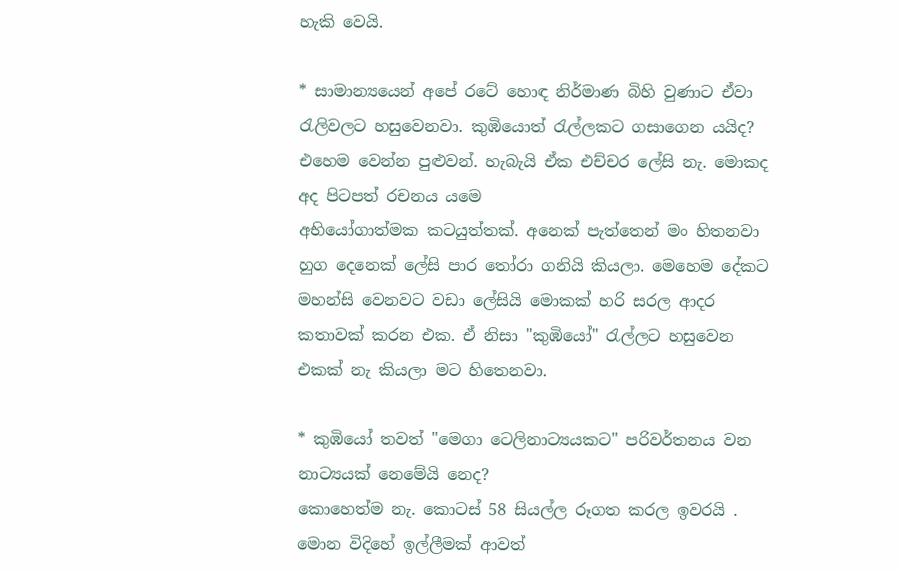හැකි වෙයි.

* සාමාන්‍යයෙන් අපේ රටේ හොඳ නිර්මාණ බිහි වුණාට ඒවා රැලිවලට හසුවෙනවා. කුඹියොත් රැල්ලකට ගසාගෙන යයිද?
එහෙම වෙන්න පුළුවන්. හැබැයි ඒක එච්චර ලේසි නැ. මොකද අද පිටපත් රචනය යම‍ෙ
අභියෝගාත්මක කටයුත්තක්. අනෙක් පැත්තෙන් මං හිතනවා හුග දෙනෙක් ලේසි පාර තෝරා ගනියි කියලා. මෙහෙම දේකට මහන්සි වෙනවට වඩා ලේසියි මොකක් හරි සරල ආදර කතාවක් කරන එක. ඒ නිසා "කුඹියෝ" රැල්ලට හසුවෙන එකක් නැ කියලා මට හිතෙනවා.

* කුඹියෝ තවත් "මෙගා ටෙලිනාට්‍යයකට" පරිවර්තනය වන නාට්‍යයක් නෙමේයි නෙද?
කොහෙත්ම නැ. කොටස් 58 සියල්ල රූගත කරල ඉවරයි . මොන විදිහේ ඉල්ලීමක් ආවත්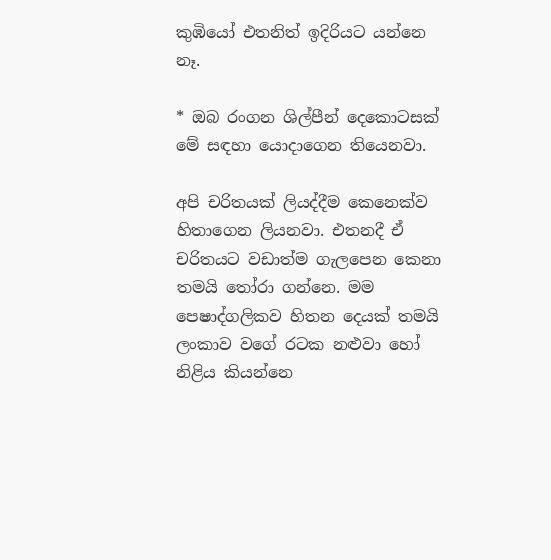කුඹියෝ එතනිත් ඉදිරියට යන්නෙ නෑ.

* ඔබ රංගන ශිල්පීන් දෙකොටසක් මේ සඳහා යොදාගෙන තියෙනවා.

අපි චරිතයක් ලියද්දීම කෙනෙක්ව හිතාගෙන ලියනවා. එතනදී ඒ චරිතයට වඩාත්ම ගැලපෙන කෙනා තමයි තෝරා ගන්නෙ. මම පෙෂාද්ගලිකව හිතන දෙයක් තමයි ලංකාව වගේ රටක නළුවා හෝ නිළිය කියන්නෙ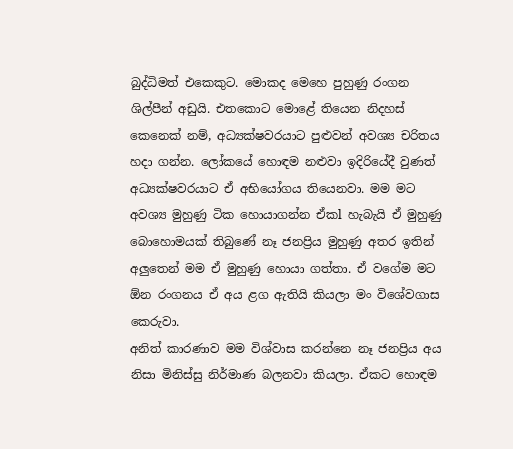බුද්ධිමත් එකෙකුට. මොකද මෙහෙ පුහුණු රංගන ශිල්පීන් අඩුයි. එතකොට මොළේ තියෙන නිදහස් කෙනෙක් නම්, අධ්‍යක්ෂවරයාට පුළුවන් අවශ්‍ය චරිතය හදා ගන්න. ලෝකයේ හොඳම නළුවා ඉදිරියේදී වුණත් අධ්‍යක්ෂවරයාට ඒ අභියෝගය තියෙනවා. මම මට අවශ්‍ය මුහුණු ටික හොයාගන්න ඒකl හැබැයි ඒ මුහුණු බොහොමයක් තිබුණේ නෑ ජනප්‍රිය මුහුණු අතර ඉතින් අලුතෙන් මම ඒ මුහුණු හොයා ගත්තා. ඒ වගේම මට ඕන රංගනය ඒ අය ළග ඇතියි කියලා මං විශේවගාස කෙරුවා.
අනිත් කාරණාව මම විශ්වාස කරන්නෙ නෑ ජනප්‍රිය අය නිසා මිනිස්සු නිර්මාණ බලනවා කියලා. ඒකට හොඳම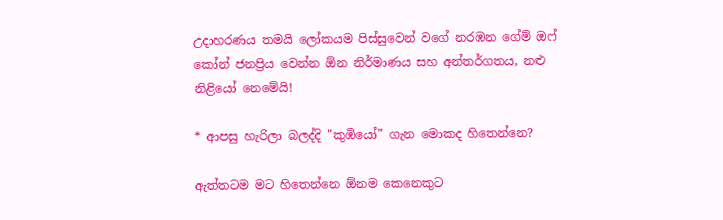උදාහරණය තමයි ලෝකයම පිස්සුවෙන් වගේ නරඹන ගේම් ඔෆ් කෝන් ජනප්‍රිය වෙන්න ඕන නිර්මාණය සහ අන්තර්ගතය, නළු නිළියෝ නෙමේයි!

* ආපසු හැරිලා බලද්දි "කුඹියෝ” ගැන මොකද හිතෙන්නෙ?

ඇත්තටම මට හිතෙන්නෙ ඕනම කෙනෙකුට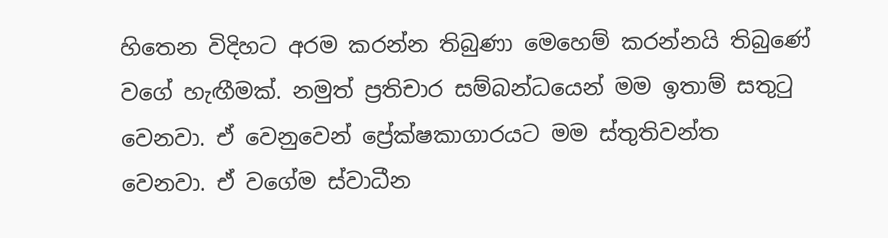හිතෙන විදිහට අරම කරන්න තිබුණා මෙහෙම් කරන්නයි තිබුණේ වගේ හැඟීමක්. නමුත් ප්‍රතිචාර සම්බන්ධයෙන් මම ඉතාම් සතුටු වෙනවා. ඒ වෙනුවෙන් ප්‍රේක්ෂකාගාරයට මම ස්තුතිවන්ත වෙනවා. ඒ වගේම ස්වාධීන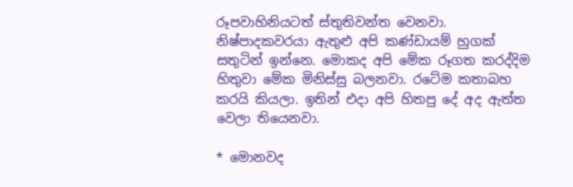රූපවාහිනියටත් ස්තුතිවන්ත වෙනවා. නිෂ්පාදකවරයා ඇතුළු අපි කණ්ඩායම් හුගක් සතුටින් ඉන්නෙ. මොකද අපි මේක රූගත කරද්දිම හිතුවා මේක මිනිස්සු බලනවා. රටේම කතාබහ කරයි කියලා. ඉතින් එදා අපි හිතපු දේ අද ඇත්ත වෙලා තියෙනවා.

* මොනවද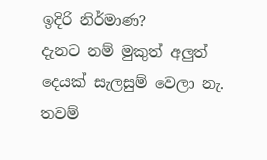ඉදිරි නිර්මාණ?
දැනට නම් මුකුත් අලුත් දෙයක් සැලසුම් වෙලා නැ. තවම්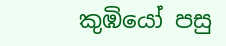කුඹියෝ පසු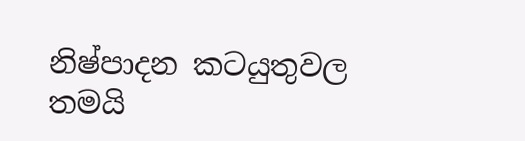නිෂ්පාදන කටයුතුවල තමයි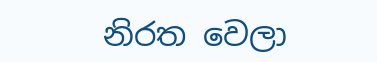නිරත වෙලා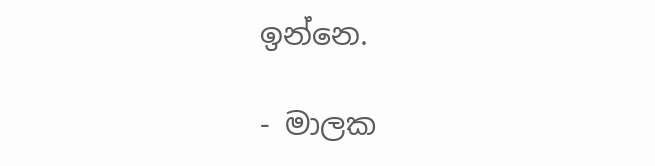ඉන්නෙ.

- මාලක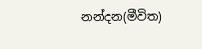නන්දන(මීවිත)